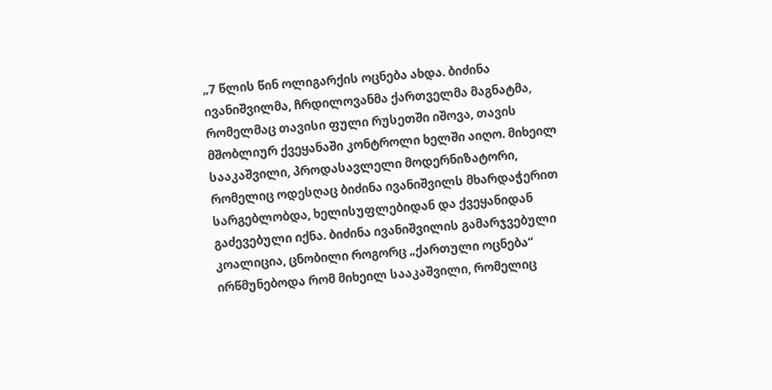„7 წლის წინ ოლიგარქის ოცნება ახდა. ბიძინა ივანიშვილმა, ჩრდილოვანმა ქართველმა მაგნატმა, რომელმაც თავისი ფული რუსეთში იშოვა, თავის მშობლიურ ქვეყანაში კონტროლი ხელში აიღო. მიხეილ სააკაშვილი, პროდასავლელი მოდერნიზატორი, რომელიც ოდესღაც ბიძინა ივანიშვილს მხარდაჭერით სარგებლობდა, ხელისუფლებიდან და ქვეყანიდან გაძევებული იქნა. ბიძინა ივანიშვილის გამარჯვებული კოალიცია, ცნობილი როგორც „ქართული ოცნება“ ირწმუნებოდა რომ მიხეილ სააკაშვილი, რომელიც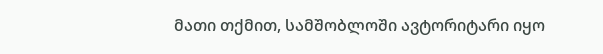მათი თქმით, სამშობლოში ავტორიტარი იყო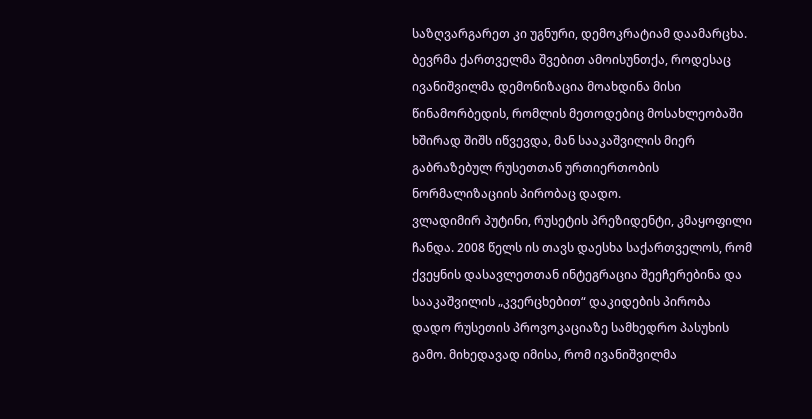საზღვარგარეთ კი უგნური, დემოკრატიამ დაამარცხა. ბევრმა ქართველმა შვებით ამოისუნთქა, როდესაც ივანიშვილმა დემონიზაცია მოახდინა მისი წინამორბედის, რომლის მეთოდებიც მოსახლეობაში ხშირად შიშს იწვევდა, მან სააკაშვილის მიერ გაბრაზებულ რუსეთთან ურთიერთობის ნორმალიზაციის პირობაც დადო.
ვლადიმირ პუტინი, რუსეტის პრეზიდენტი, კმაყოფილი ჩანდა. 2008 წელს ის თავს დაესხა საქართველოს, რომ ქვეყნის დასავლეთთან ინტეგრაცია შეეჩერებინა და სააკაშვილის „კვერცხებით“ დაკიდების პირობა დადო რუსეთის პროვოკაციაზე სამხედრო პასუხის გამო. მიხედავად იმისა, რომ ივანიშვილმა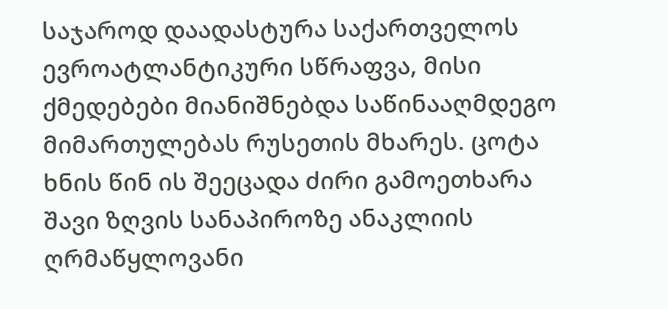საჯაროდ დაადასტურა საქართველოს ევროატლანტიკური სწრაფვა, მისი ქმედებები მიანიშნებდა საწინააღმდეგო მიმართულებას რუსეთის მხარეს. ცოტა ხნის წინ ის შეეცადა ძირი გამოეთხარა შავი ზღვის სანაპიროზე ანაკლიის ღრმაწყლოვანი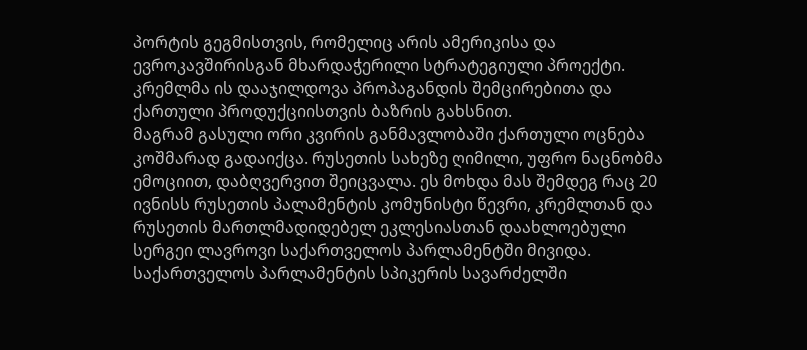პორტის გეგმისთვის, რომელიც არის ამერიკისა და ევროკავშირისგან მხარდაჭერილი სტრატეგიული პროექტი. კრემლმა ის დააჯილდოვა პროპაგანდის შემცირებითა და ქართული პროდუქციისთვის ბაზრის გახსნით.
მაგრამ გასული ორი კვირის განმავლობაში ქართული ოცნება კოშმარად გადაიქცა. რუსეთის სახეზე ღიმილი, უფრო ნაცნობმა ემოციით, დაბღვერვით შეიცვალა. ეს მოხდა მას შემდეგ რაც 20 ივნისს რუსეთის პალამენტის კომუნისტი წევრი, კრემლთან და რუსეთის მართლმადიდებელ ეკლესიასთან დაახლოებული სერგეი ლავროვი საქართველოს პარლამენტში მივიდა. საქართველოს პარლამენტის სპიკერის სავარძელში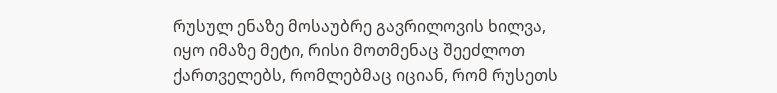რუსულ ენაზე მოსაუბრე გავრილოვის ხილვა, იყო იმაზე მეტი, რისი მოთმენაც შეეძლოთ ქართველებს, რომლებმაც იციან, რომ რუსეთს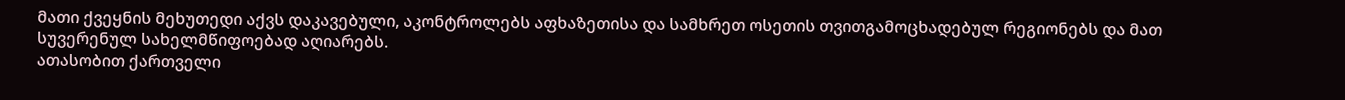მათი ქვეყნის მეხუთედი აქვს დაკავებული, აკონტროლებს აფხაზეთისა და სამხრეთ ოსეთის თვითგამოცხადებულ რეგიონებს და მათ სუვერენულ სახელმწიფოებად აღიარებს.
ათასობით ქართველი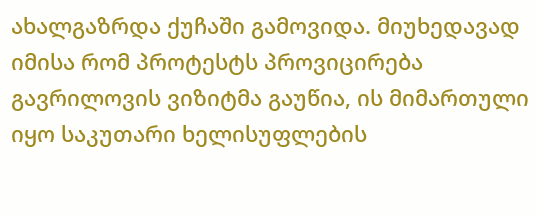ახალგაზრდა ქუჩაში გამოვიდა. მიუხედავად იმისა რომ პროტესტს პროვიცირება გავრილოვის ვიზიტმა გაუწია, ის მიმართული იყო საკუთარი ხელისუფლების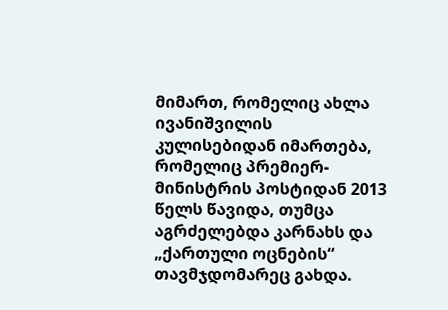მიმართ, რომელიც ახლა ივანიშვილის კულისებიდან იმართება, რომელიც პრემიერ-მინისტრის პოსტიდან 2013 წელს წავიდა, თუმცა აგრძელებდა კარნახს და „ქართული ოცნების“ თავმჯდომარეც გახდა.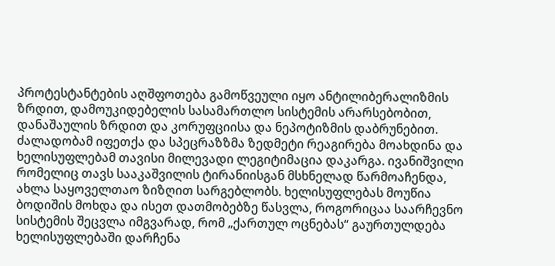პროტესტანტების აღშფოთება გამოწვეული იყო ანტილიბერალიზმის ზრდით, დამოუკიდებელის სასამართლო სისტემის არარსებობით, დანაშაულის ზრდით და კორუფციისა და ნეპოტიზმის დაბრუნებით.
ძალადობამ იფეთქა და სპეცრაზზმა ზედმეტი რეაგირება მოახდინა და ხელისუფლებამ თავისი მილევადი ლეგიტიმაცია დაკარგა. ივანიშვილი რომელიც თავს სააკაშვილის ტირანიისგან მსხნელად წარმოაჩენდა, ახლა საყოველთაო ზიზღით სარგებლობს. ხელისუფლებას მოუწია ბოდიშის მოხდა და ისეთ დათმობებზე წასვლა, როგორიცაა საარჩევნო სისტემის შეცვლა იმგვარად, რომ „ქართულ ოცნებას“ გაურთულდება ხელისუფლებაში დარჩენა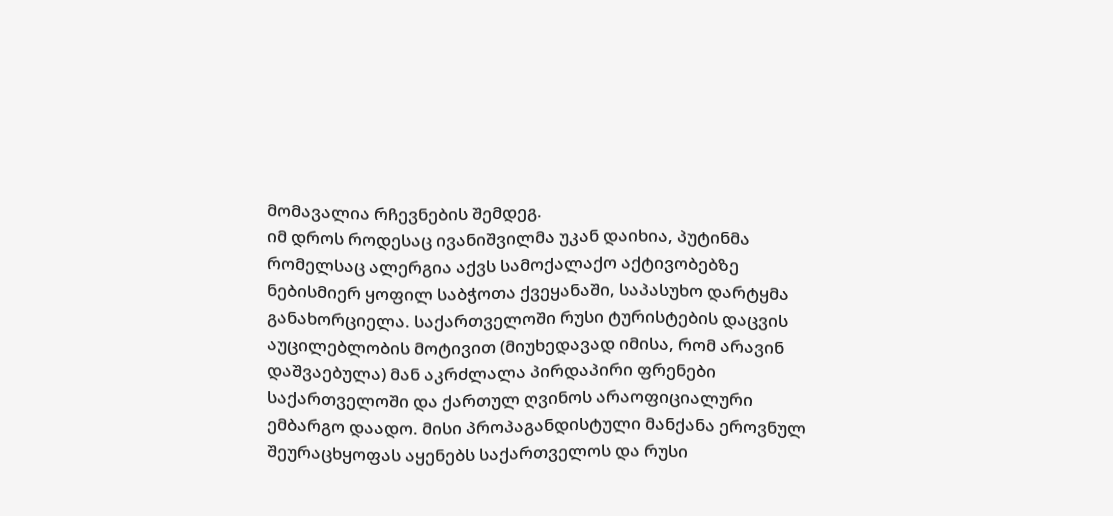მომავალია რჩევნების შემდეგ.
იმ დროს როდესაც ივანიშვილმა უკან დაიხია, პუტინმა რომელსაც ალერგია აქვს სამოქალაქო აქტივობებზე ნებისმიერ ყოფილ საბჭოთა ქვეყანაში, საპასუხო დარტყმა განახორციელა. საქართველოში რუსი ტურისტების დაცვის აუცილებლობის მოტივით (მიუხედავად იმისა, რომ არავინ დაშვაებულა) მან აკრძლალა პირდაპირი ფრენები საქართველოში და ქართულ ღვინოს არაოფიციალური ემბარგო დაადო. მისი პროპაგანდისტული მანქანა ეროვნულ შეურაცხყოფას აყენებს საქართველოს და რუსი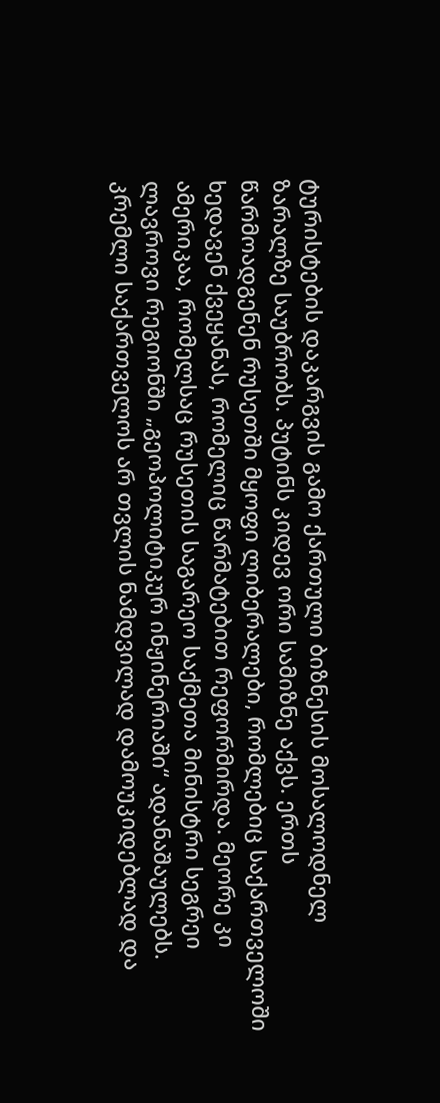ტურისტების დაკარგვის გამო ქართული ბიზნესის მოსალოდნელ ზარალზე საუბრობს. პუტინს კიდევ ორი სამიზნე აქვს. ერთს წარმოადგენენ რუსეთში მყოფი ლიბერალები, რომლებიც საქართველოში ხედავენ ქვეყანას, რომელიც წარმატებით რეფორმირდა. მეორე კი ამერიკაა, რომელსაც რუსეთის საგარეო საქმეთა მინისტრი სეგრეი ლავროვი რეგიონში „გეოპოლიტიკურ ინჟინერიაში“ ადანაშაულებს. კრემლი საქართველოს არ თვლის ნამდვილად დამოუკიდებლად და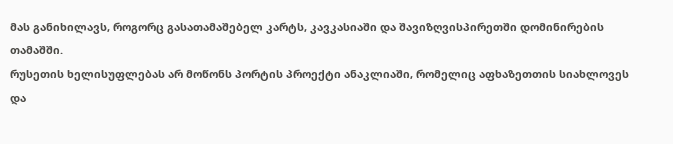მას განიხილავს, როგორც გასათამაშებელ კარტს, კავკასიაში და შავიზღვისპირეთში დომინირების თამაშში.
რუსეთის ხელისუფლებას არ მოწონს პორტის პროექტი ანაკლიაში, რომელიც აფხაზეთთის სიახლოვეს და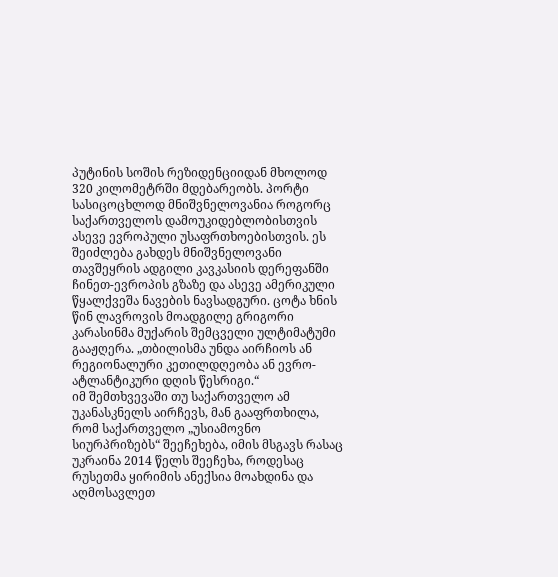პუტინის სოშის რეზიდენციიდან მხოლოდ 320 კილომეტრში მდებარეობს. პორტი სასიცოცხლოდ მნიშვნელოვანია როგორც საქართველოს დამოუკიდებლობისთვის ასევე ევროპული უსაფრთხოებისთვის. ეს შეიძლება გახდეს მნიშვნელოვანი თავშეყრის ადგილი კავკასიის დერეფანში ჩინეთ-ევროპის გზაზე და ასევე ამერიკული წყალქვეშა ნავების ნავსადგური. ცოტა ხნის წინ ლავროვის მოადგილე გრიგორი კარასინმა მუქარის შემცველი ულტიმატუმი გააჟღერა. „თბილისმა უნდა აირჩიოს ან რეგიონალური კეთილდღეობა ან ევრო-ატლანტიკური დღის წესრიგი.“
იმ შემთხვევაში თუ საქართველო ამ უკანასკნელს აირჩევს, მან გააფრთხილა, რომ საქართველო „უსიამოვნო სიურპრიზებს“ შეეჩეხება, იმის მსგავს რასაც უკრაინა 2014 წელს შეეჩეხა, როდესაც რუსეთმა ყირიმის ანექსია მოახდინა და აღმოსავლეთ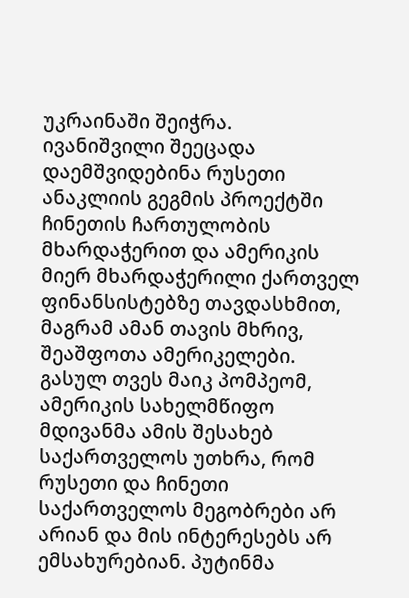უკრაინაში შეიჭრა.
ივანიშვილი შეეცადა დაემშვიდებინა რუსეთი ანაკლიის გეგმის პროექტში ჩინეთის ჩართულობის მხარდაჭერით და ამერიკის მიერ მხარდაჭერილი ქართველ ფინანსისტებზე თავდასხმით, მაგრამ ამან თავის მხრივ, შეაშფოთა ამერიკელები. გასულ თვეს მაიკ პომპეომ, ამერიკის სახელმწიფო მდივანმა ამის შესახებ საქართველოს უთხრა, რომ რუსეთი და ჩინეთი საქართველოს მეგობრები არ არიან და მის ინტერესებს არ ემსახურებიან. პუტინმა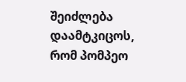შეიძლება დაამტკიცოს, რომ პომპეო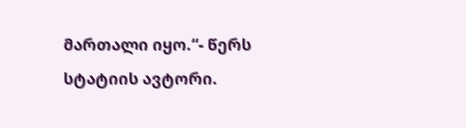მართალი იყო.“- წერს სტატიის ავტორი.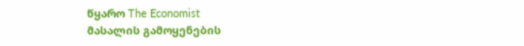წყარო The Economist
მასალის გამოყენების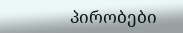პირობები